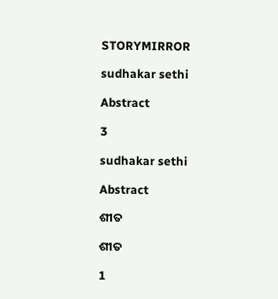STORYMIRROR

sudhakar sethi

Abstract

3

sudhakar sethi

Abstract

ଶୀତ

ଶୀତ

1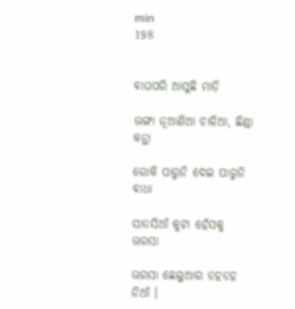min
198


ଵାଘପରି ଆସୁଛି ମାଡ଼ି

ଭଙ୍ଗା ନୂଆଣିଆ ଚାଳିଆ, ଛିଣ୍ଡା କନ୍ଥା

ରୋକି ପାରୁନି ଦେଇ ପାରୁନି ଵାଧା

ସାତସିଆଁ କୁଟା ହେଁସକୁ ଭରସା

ଭରସା ଛେଲୁଆର ଡହଡହ ନିଆଁ ।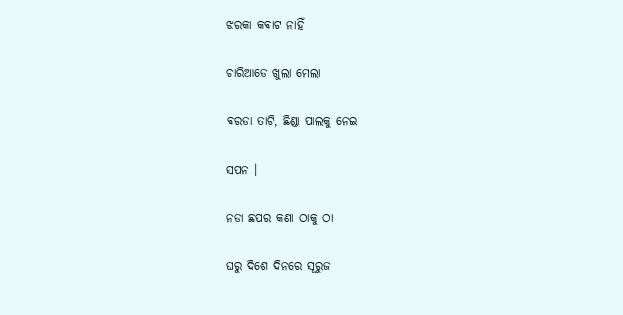ଝରକା କଵାଟ ନାହିଁ

ଚାରିଆଡେ ଖୁଲା ମେଲା

ଵରଡା ତାଟି, ଛିଣ୍ଡା ପାଲକୁ ନେଇ

ସପନ ।

ନଡା ଛପର କଣା ଠାକୁ ଠା

ଘରୁ ଦିଶେ ଦିନରେ ସୂରୁଜ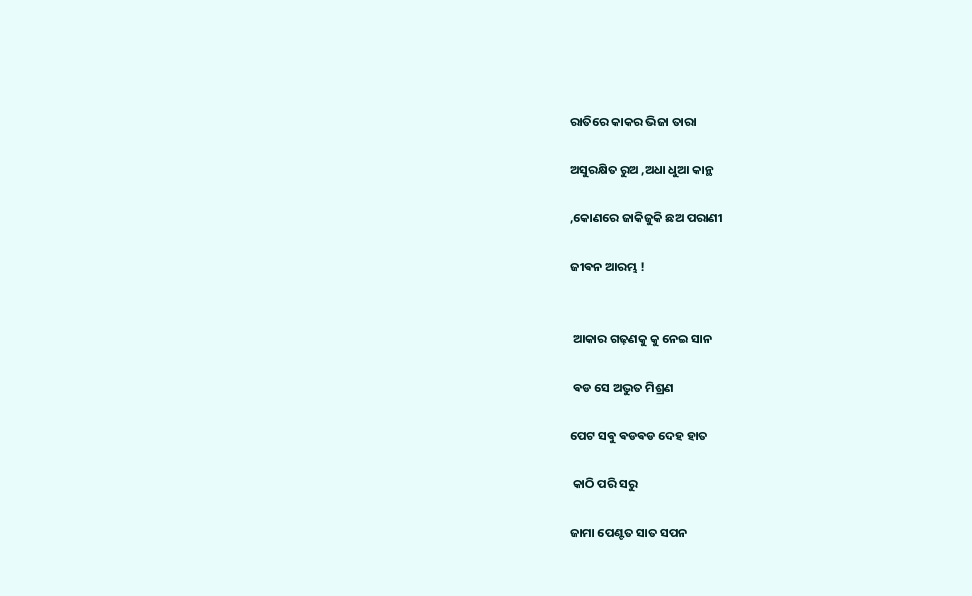ରାତିରେ କାକର ଭିଜା ତାରା

ଅସୁରକ୍ଷିତ ରୁଅ ,ଅଧା ଧୁଆ କାନ୍ଥ

,କୋଣରେ ଜାକିଜୁକି ଛଅ ପରାଣୀ

ଜୀଵନ ଆରମ୍ଭ !


 ଆକାର ଗଢ଼ଣକୁ କୁ ନେଇ ସାନ

 ଵଡ ସେ ଅଦ୍ଭୁତ ମିଶ୍ରଣ

ପେଟ ସଵୁ ଵଡଵଡ ଦେହ ହାତ

 କାଠି ପରି ସରୁ

ଜାମା ପେଣ୍ଟତ ସାତ ସପନ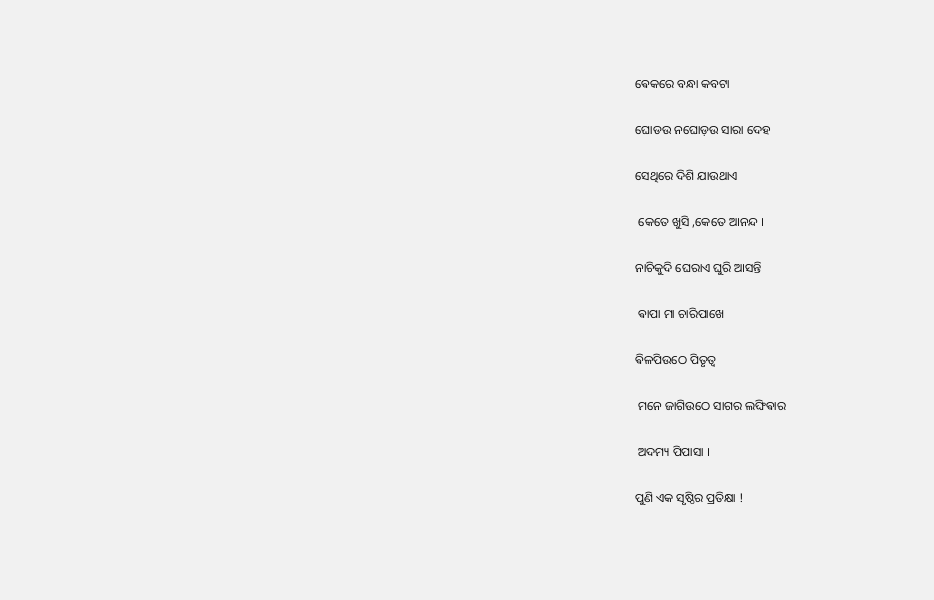ଵେକରେ ବନ୍ଧା କବଟା

ଘୋଡଉ ନଘୋଡ଼ଉ ସାରା ଦେହ

ସେଥିରେ ଦିଶି ଯାଉଥାଏ

 କେତେ ଖୁସି ,କେତେ ଆନନ୍ଦ ।

ନାଚିକୁଦି ଘେରାଏ ଘୁରି ଆସନ୍ତି

 ଵାପା ମା ଚାରିପାଖେ

ଵିଳପିଉଠେ ପିତୃତ୍ଵ

 ମନେ ଜାଗିଉଠେ ସାଗର ଲଙ୍ଘିଵାର

 ଅଦମ୍ୟ ପିପାସା ।

ପୁଣି ଏକ ସୃଷ୍ଠିର ପ୍ରତିକ୍ଷା !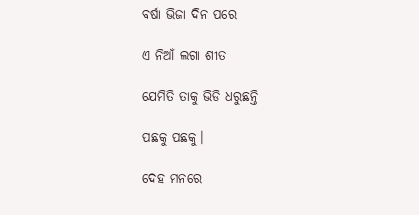ବର୍ଷା ଭିଜା ଦିନ ପରେ

ଏ ନିଆଁ ଲଗା ଶୀତ

ଯେମିତି ତାକୁ ଭିଡି ଧରୁଛନ୍ତି

ପଛକୁ ପଛକୁ।

ଦେହ ମନରେ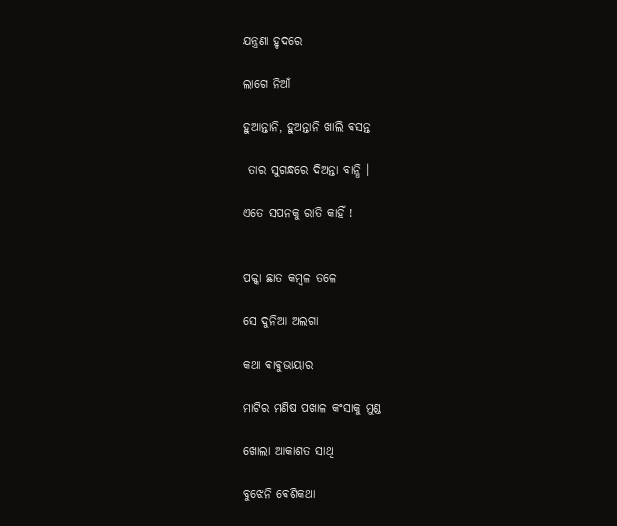ଯନ୍ତ୍ରଣା ହୃଦରେ

ଲାଗେ ନିଆଁ

ହୁଆନ୍ତାନି, ହୁଅନ୍ତାନି ଖାଲି ଵସନ୍ତ

 ତାର ସୁଗନ୍ଧରେ ଦିଅନ୍ତା ବାନ୍ଧି ।

ଏତେ ସପନକୁ ରାତି କାହିଁ !


ପକ୍କା ଛାତ କମ୍ଵଳ ତଳେ

ସେ ଦୁନିଆ ଅଲଗା

କଥା ଵାଵୁଭାୟାର

ମାଟିର ମଣିଷ ପଖାଳ କଂସାକୁ ମୁଣ୍ଡ

ଖୋଲା ଆକାଶତ ସାଥି

ବୁଝେନି ଵେଶିକଥା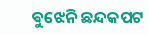ଵୁଝେନି ଛନ୍ଦକପଟ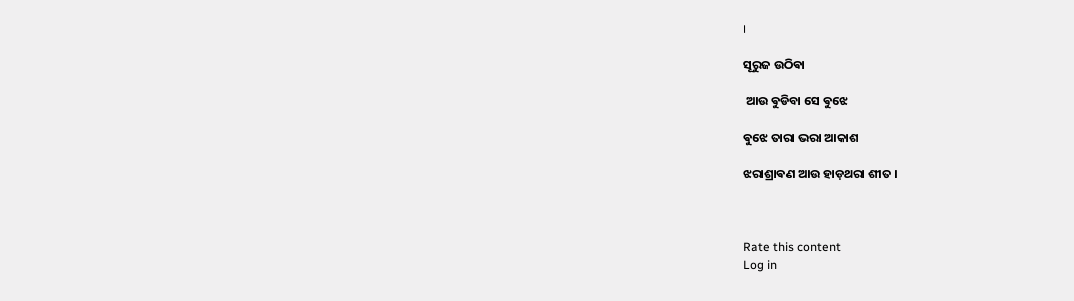।

ସୂରୁଜ ଉଠିଵା

 ଆଉ ଵୁଡିବା ସେ ଵୁଝେ

ଵୁଝେ ତାରା ଭରା ଆକାଶ

ଝରାଶ୍ରାଵଣ ଆଉ ହାଡ଼ଥରା ଶୀତ ।



Rate this content
Log in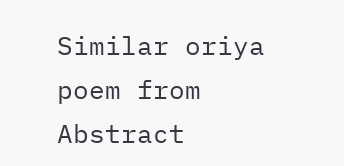Similar oriya poem from Abstract